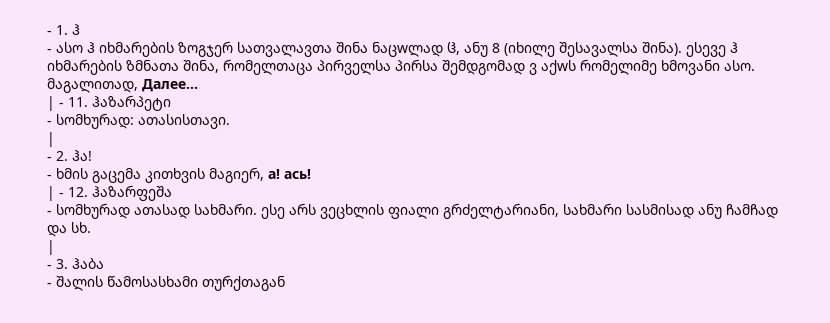- 1. ჰ
- ასო ჰ იხმარების ზოგჯერ სათვალავთა შინა ნაცwლად ჱ, ანუ 8 (იხილე შესავალსა შინა). ესევე ჰ იხმარების ზმნათა შინა, რომელთაცა პირველსა პირსა შემდგომად ვ აქwს რომელიმე ხმოვანი ასო. მაგალითად, Далее…
| - 11. ჰაზარპეტი
- სომხურად: ათასისთავი.
|
- 2. ჰა!
- ხმის გაცემა კითხვის მაგიერ, а! ась!
| - 12. ჰაზარფეშა
- სომხურად ათასად სახმარი. ესე არს ვეცხლის ფიალი გრძელტარიანი, სახმარი სასმისად ანუ ჩამჩად და სხ.
|
- 3. ჰაბა
- შალის წამოსასხამი თურქთაგან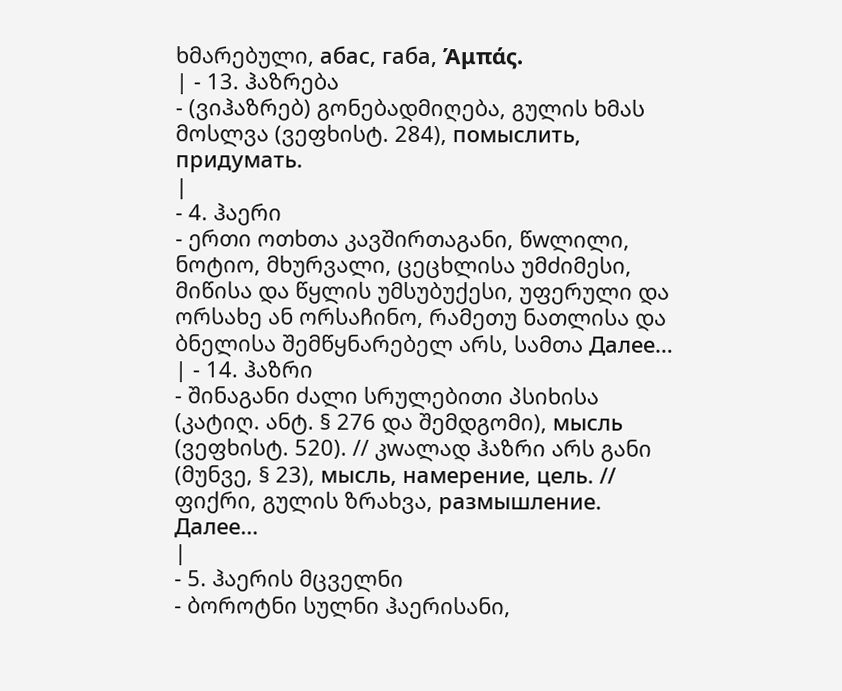ხმარებული, абас, габа, Άμπάς.
| - 13. ჰაზრება
- (ვიჰაზრებ) გონებადმიღება, გულის ხმას მოსლვა (ვეფხისტ. 284), помыслить, придумать.
|
- 4. ჰაერი
- ერთი ოთხთა კავშირთაგანი, წwლილი, ნოტიო, მხურვალი, ცეცხლისა უმძიმესი, მიწისა და წყლის უმსუბუქესი, უფერული და ორსახე ან ორსაჩინო, რამეთუ ნათლისა და ბნელისა შემწყნარებელ არს, სამთა Далее…
| - 14. ჰაზრი
- შინაგანი ძალი სრულებითი პსიხისა (კატიღ. ანტ. § 276 და შემდგომი), мысль (ვეფხისტ. 520). // კwალად ჰაზრი არს განი (მუნვე, § 23), мысль, намерение, цель. // ფიქრი, გულის ზრახვა, размышление. Далее…
|
- 5. ჰაერის მცველნი
- ბოროტნი სულნი ჰაერისანი,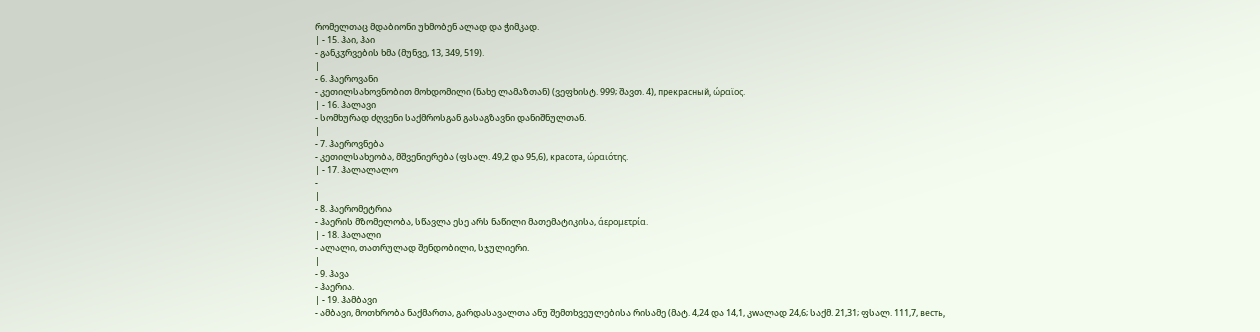რომელთაც მდაბიონი უხმობენ ალად და ჭიმკად.
| - 15. ჰაი, ჰაი
- განკჳრვების ხმა (მუნვე, 13, 349, 519).
|
- 6. ჰაეროვანი
- კეთილსახოვნობით მოხდომილი (ნახე ლამაზთან) (ვეფხისტ. 999; შავთ. 4), прекрасный, ώραϊος.
| - 16. ჰალავი
- სომხურად ძღვენი საქმროსგან გასაგზავნი დანიშნულთან.
|
- 7. ჰაეროვნება
- კეთილსახეობა, მშვენიერება (ფსალ. 49,2 და 95,6), красота, ώραιότης.
| - 17. ჰალალალო
-
|
- 8. ჰაერომეტრია
- ჰაერის მზომელობა, სწავლა ესე არს ნაწილი მათემატიკისა, άερομετρία.
| - 18. ჰალალი
- ალალი, თათრულად შენდობილი, სჯულიერი.
|
- 9. ჰავა
- ჰაერია.
| - 19. ჰამბავი
- ამბავი, მოთხრობა ნაქმართა, გარდასავალთა ანუ შემთხვეულებისა რისამე (მატ. 4,24 და 14,1, კwალად 24,6; საქმ. 21,31; ფსალ. 111,7, весть,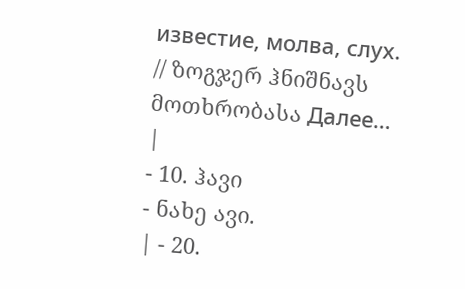известие, молва, слух. // ზოგჯერ ჰნიშნავს მოთხრობასა Далее…
|
- 10. ჰავი
- ნახე ავი.
| - 20.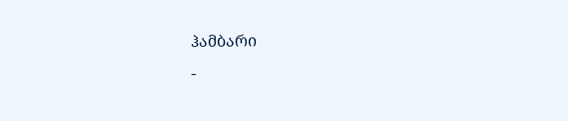ჰამბარი
-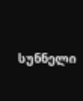სუნნელი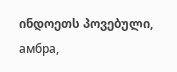ინდოეთს პოვებული, амбра,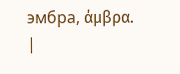эмбра, άμβρα.
|